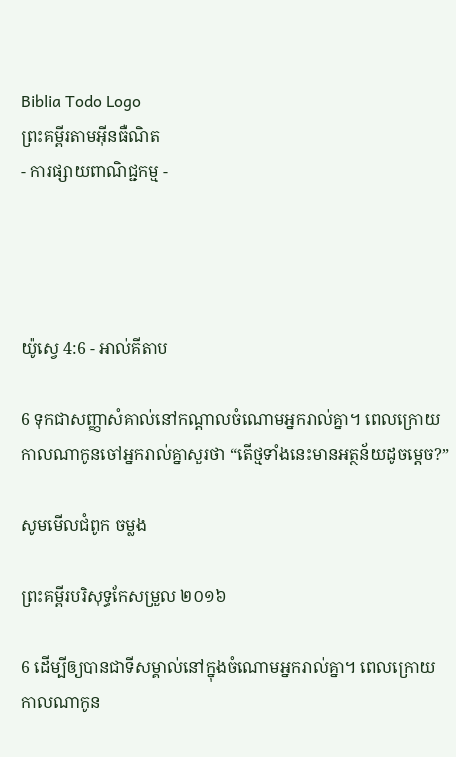Biblia Todo Logo
ព្រះគម្ពីរតាមអ៊ីនធឺណិត
- ការផ្សាយពាណិជ្ជកម្ម -




យ៉ូស្វេ 4:6 - អាល់គីតាប

6 ទុកជាសញ្ញាសំគាល់នៅកណ្តាលចំណោមអ្នករាល់គ្នា។ ពេលក្រោយ កាលណាកូនចៅអ្នករាល់គ្នាសួរថា “តើថ្មទាំងនេះមានអត្ថន័យដូចម្តេច?”

សូមមើលជំពូក ចម្លង

ព្រះគម្ពីរបរិសុទ្ធកែសម្រួល ២០១៦

6 ដើម្បីឲ្យបានជាទីសម្គាល់នៅក្នុងចំណោមអ្នករាល់គ្នា។ ពេលក្រោយ កាលណាកូន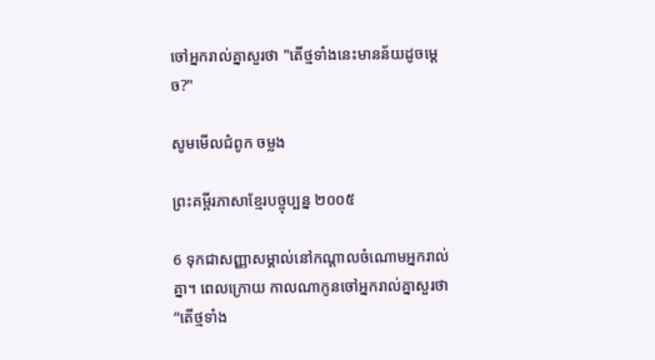ចៅអ្នករាល់គ្នាសួរថា "តើថ្មទាំងនេះមានន័យដូចម្តេច?"

សូមមើលជំពូក ចម្លង

ព្រះគម្ពីរភាសាខ្មែរបច្ចុប្បន្ន ២០០៥

6 ទុកជាសញ្ញាសម្គាល់នៅកណ្ដាលចំណោមអ្នករាល់គ្នា។ ពេលក្រោយ កាលណាកូនចៅអ្នករាល់គ្នាសួរថា “តើថ្មទាំង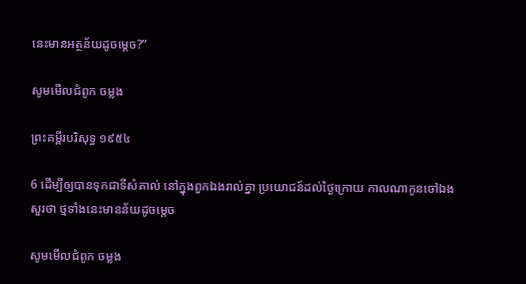នេះមានអត្ថ‌ន័យដូចម្ដេច?”

សូមមើលជំពូក ចម្លង

ព្រះគម្ពីរបរិសុទ្ធ ១៩៥៤

6 ដើម្បីឲ្យបានទុកជាទីសំគាល់ នៅក្នុងពួកឯងរាល់គ្នា ប្រយោជន៍ដល់ថ្ងៃក្រោយ កាលណាកូនចៅឯងសួរថា ថ្មទាំងនេះមានន័យដូចម្តេច

សូមមើលជំពូក ចម្លង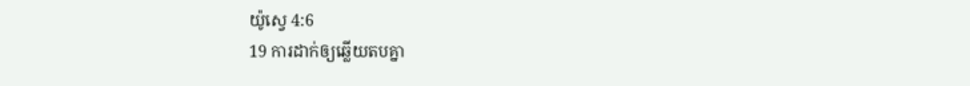យ៉ូស្វេ 4:6
19 ការដាក់ឲ្យឆ្លើយតបគ្នា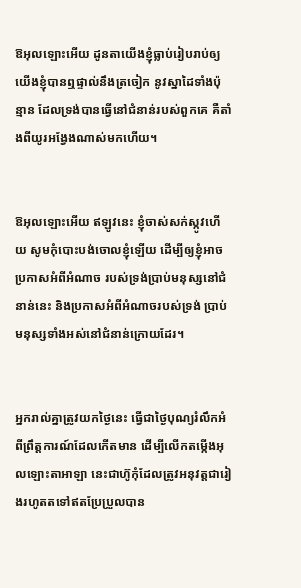ឱអុលឡោះអើយ ដូនតាយើងខ្ញុំធ្លាប់រៀបរាប់ឲ្យ យើងខ្ញុំបានឮផ្ទាល់នឹងត្រចៀក នូវស្នា‌ដៃទាំងប៉ុន្មាន ដែលទ្រង់បានធ្វើនៅជំនាន់របស់ពួកគេ គឺតាំងពីយូរអង្វែងណាស់មកហើយ។


ឱអុលឡោះអើយ ឥឡូវនេះ ខ្ញុំចាស់សក់ស្កូវហើយ សូមកុំបោះបង់ចោលខ្ញុំឡើយ ដើម្បីឲ្យខ្ញុំអាចប្រកាសអំពីអំណាច របស់ទ្រង់ប្រាប់មនុស្សនៅជំនាន់នេះ និងប្រកាសអំពីអំណាចរបស់ទ្រង់ ប្រាប់មនុស្សទាំងអស់នៅជំនាន់ក្រោយដែរ។


អ្នករាល់គ្នាត្រូវយកថ្ងៃនេះ ធ្វើជាថ្ងៃបុណ្យរំលឹកអំពីព្រឹត្ត‌ការណ៍ដែលកើតមាន ដើម្បីលើកតម្កើងអុលឡោះ‌តាអាឡា នេះជាហ៊ូកុំដែលត្រូវអនុវត្តជារៀងរហូតតទៅឥតប្រែប្រួលបាន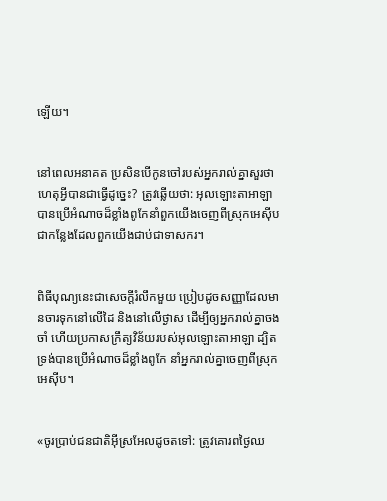ឡើយ។


នៅពេលអនាគត ប្រសិនបើកូនចៅរបស់អ្នករាល់គ្នាសួរថា ហេតុអ្វីបានជាធ្វើដូច្នេះ? ត្រូវឆ្លើយថា: អុលឡោះ‌តាអាឡាបានប្រើអំណាចដ៏ខ្លាំងពូកែនាំពួកយើងចេញពីស្រុកអេស៊ីប ជាកន្លែងដែលពួកយើងជាប់ជាទាសករ។


ពិធីបុណ្យនេះជាសេចក្តីរំលឹកមួយ ប្រៀបដូចសញ្ញាដែលមានចារទុកនៅលើដៃ និងនៅលើថ្ងាស ដើម្បីឲ្យអ្នករាល់គ្នាចងចាំ ហើយប្រកាសក្រឹត្យវិន័យរបស់អុលឡោះ‌តាអាឡា ដ្បិតទ្រង់បានប្រើអំណាចដ៏ខ្លាំងពូកែ នាំអ្នករាល់គ្នាចេញពីស្រុកអេស៊ីប។


«ចូរប្រាប់ជន‌ជាតិអ៊ីស្រ‌អែលដូចតទៅ: ត្រូវគោរពថ្ងៃឈ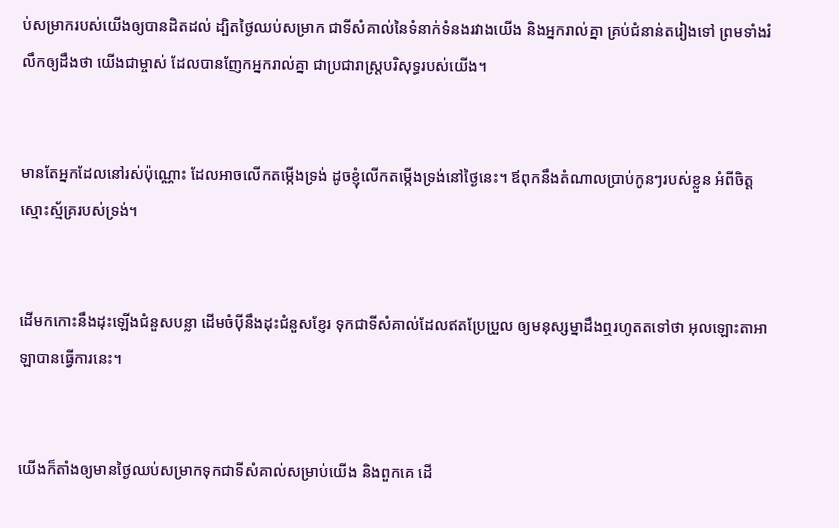ប់សម្រាករបស់យើងឲ្យបានដិតដល់ ដ្បិតថ្ងៃឈប់សម្រាក ជាទីសំគាល់នៃទំនាក់ទំនងរវាងយើង និងអ្នករាល់គ្នា គ្រប់ជំនាន់តរៀងទៅ ព្រមទាំងរំលឹកឲ្យដឹងថា យើងជាម្ចាស់ ដែលបានញែកអ្នករាល់គ្នា ជាប្រជា‌រាស្ត្របរិសុទ្ធរបស់យើង។


មានតែអ្នកដែលនៅរស់ប៉ុណ្ណោះ ដែលអាចលើកតម្កើងទ្រង់ ដូចខ្ញុំលើកតម្កើងទ្រង់នៅថ្ងៃនេះ។ ឪពុកនឹងតំណាលប្រាប់កូនៗរបស់ខ្លួន អំពីចិត្តស្មោះ‌ស្ម័គ្ររបស់ទ្រង់។


ដើមកកោះនឹងដុះឡើងជំនួសបន្លា ដើមចំប៉ីនឹងដុះជំនួសខ្ញែរ ទុកជាទីសំគាល់ដែលឥតប្រែ‌ប្រួល ឲ្យមនុស្ស‌ម្នាដឹងឮរហូតតទៅថា អុលឡោះ‌តាអាឡាបានធ្វើការនេះ។


យើងក៏តាំងឲ្យមានថ្ងៃឈប់សម្រាកទុកជាទីសំគាល់សម្រាប់យើង និងពួកគេ ដើ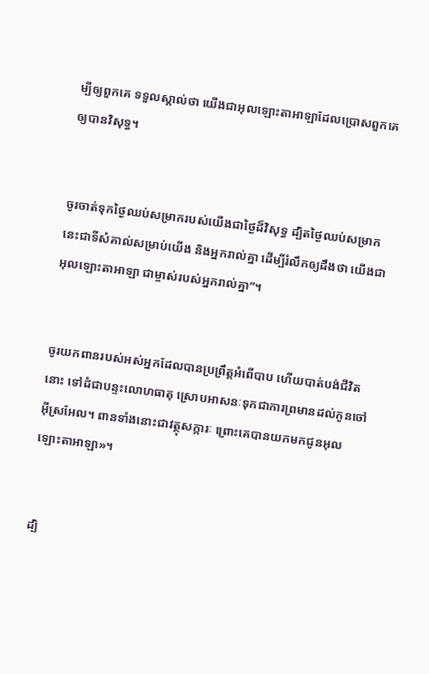ម្បីឲ្យពួកគេ ទទួលស្គាល់ថា យើងជាអុលឡោះ‌តាអាឡាដែលប្រោសពួកគេឲ្យបានវិសុទ្ធ។


ចូរចាត់ទុកថ្ងៃឈប់សម្រាករបស់យើងជាថ្ងៃដ៏‌វិសុទ្ធ ដ្បិតថ្ងៃឈប់សម្រាកនេះជាទីសំគាល់សម្រាប់យើង និងអ្នករាល់គ្នា ដើម្បីរំលឹកឲ្យដឹងថា យើងជាអុលឡោះ‌តាអាឡា ជាម្ចាស់របស់អ្នករាល់គ្នា”។


ចូរយកពានរបស់អស់អ្នកដែលបានប្រព្រឹត្តអំពើបាប ហើយបាត់បង់ជីវិតនោះ ទៅដំជាបន្ទះលោហ‌ធាតុ ស្រោបអាសនៈទុកជាការព្រមានដល់កូនចៅអ៊ីស្រ‌អែល។ ពានទាំងនោះជាវត្ថុសក្ការៈ ព្រោះគេបានយកមកជូនអុលឡោះ‌តាអាឡា»។


ដ្បិ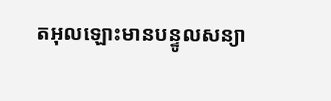តអុលឡោះមានបន្ទូលសន្យា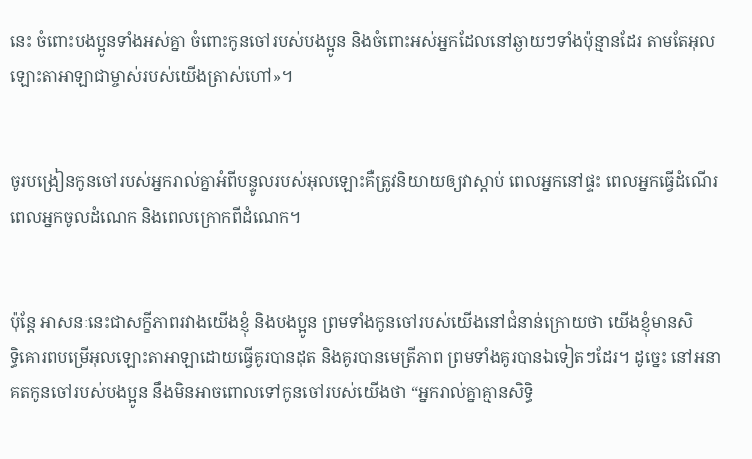នេះ ចំពោះបងប្អូនទាំងអស់គ្នា ចំពោះកូនចៅរបស់បងប្អូន និងចំពោះអស់អ្នកដែលនៅឆ្ងាយៗទាំងប៉ុន្មានដែរ តាមតែអុលឡោះ‌តាអាឡាជាម្ចាស់របស់យើងត្រាស់ហៅ»។


ចូរបង្រៀនកូនចៅរបស់អ្នករាល់គ្នាអំពីបន្ទូលរបស់អុលឡោះគឺត្រូវនិយាយឲ្យវាស្តាប់ ពេលអ្នកនៅផ្ទះ ពេលអ្នកធ្វើដំណើរ ពេលអ្នកចូលដំណេក និងពេលក្រោកពីដំណេក។


ប៉ុន្តែ អាសនៈនេះជាសក្ខី‌ភាពរវាងយើងខ្ញុំ និងបងប្អូន ព្រមទាំងកូនចៅរបស់យើងនៅជំនាន់ក្រោយថា យើងខ្ញុំមានសិទ្ធិ‌គោរពបម្រើអុលឡោះ‌តាអាឡាដោយធ្វើគូរបានដុត និងគូរបានមេត្រី‌ភាព ព្រមទាំងគូរបានឯទៀតៗដែរ។ ដូច្នេះ នៅអនាគតកូនចៅរបស់បងប្អូន នឹងមិនអាចពោលទៅកូនចៅរបស់យើងថា “អ្នករាល់គ្នាគ្មានសិទ្ធិ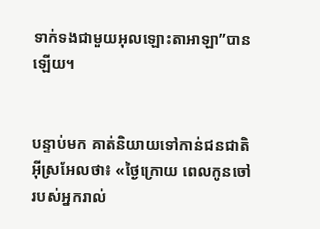ទាក់ទងជាមួយអុលឡោះ‌តាអាឡា”បានឡើយ។


បន្ទាប់មក គាត់និយាយទៅកាន់ជន‌ជាតិអ៊ីស្រ‌អែលថា៖ «ថ្ងៃក្រោយ ពេលកូនចៅរបស់អ្នករាល់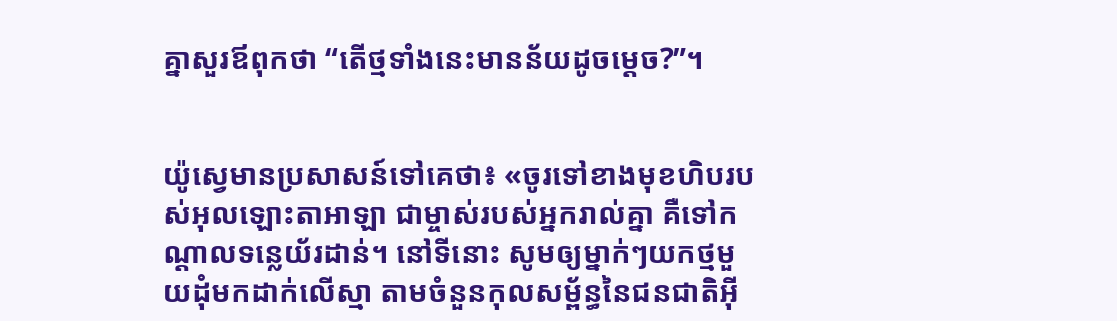គ្នាសួរឪពុកថា “តើថ្មទាំងនេះមានន័យដូចម្តេច?”។


យ៉ូស្វេមានប្រសាសន៍ទៅគេថា៖ «ចូរទៅខាងមុខហិបរបស់អុលឡោះ‌តាអាឡា ជាម្ចាស់របស់អ្នករាល់គ្នា គឺទៅកណ្តាលទន្លេយ័រដាន់។ នៅទីនោះ សូមឲ្យម្នាក់ៗយកថ្មមួយដុំមកដាក់លើស្មា តាមចំនួនកុល‌សម្ព័ន្ធនៃជន‌ជាតិអ៊ី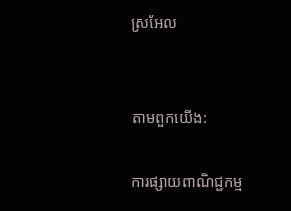ស្រ‌អែល


តាមពួកយើង:

ការផ្សាយពាណិជ្ជកម្ម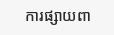ការផ្សាយពា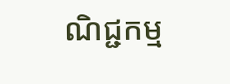ណិជ្ជកម្ម